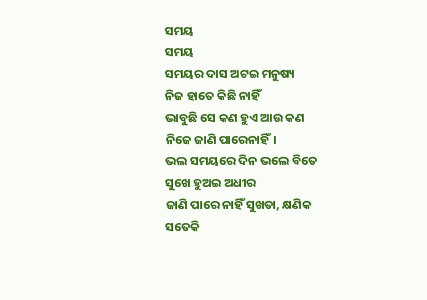ସମୟ
ସମୟ
ସମୟର ଦାସ ଅଟଇ ମନୁଷ୍ୟ
ନିଜ ହାତେ କିଛି ନାହିଁ
ଭାବୁଛି ସେ କଣ ହୁଏ ଆଉ କଣ
ନିଜେ ଜାଣି ପାରେନାହିଁ।
ଭଲ ସମୟରେ ଦିନ ଭଲେ ବିତେ
ସୁଖେ ହୁଅଇ ଅଧୀର
ଜାଣି ପାରେ ନାହିଁ ସୁଖତା, କ୍ଷଣିକ
ସତେକି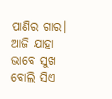ପାଣିର ଗାର।
ଆଜି ଯାହା ଭାବେ ସୁଖ ବୋଲି ସିଏ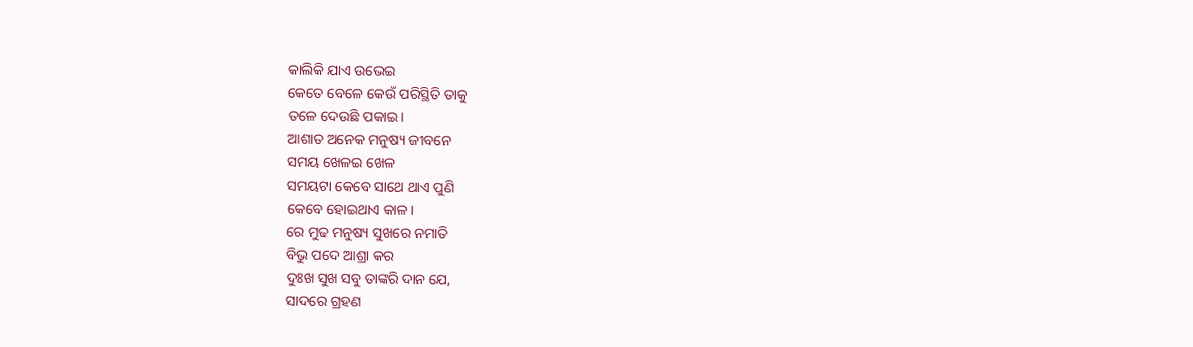କାଲିକି ଯାଏ ଉଭେଇ
କେତେ ବେଳେ କେଉଁ ପରିସ୍ଥିତି ତାକୁ
ତଳେ ଦେଉଛି ପକାଇ।
ଆଶାତ ଅନେକ ମନୁଷ୍ୟ ଜୀବନେ
ସମୟ ଖେଳଇ ଖେଳ
ସମୟଟା କେବେ ସାଥେ ଥାଏ ପୁଣି
କେବେ ହୋଇଥାଏ କାଳ।
ରେ ମୁଢ ମନୁଷ୍ୟ ସୁଖରେ ନମାତି
ବିଭୁ ପଦେ ଆଶ୍ରା କର
ଦୁଃଖ ସୁଖ ସବୁ ତାଙ୍କରି ଦାନ ଯେ,
ସାଦରେ ଗ୍ରହଣ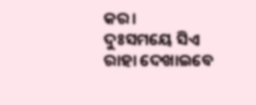କର।
ଦୁଃସମୟେ ସିଏ ରାହା ଦେଖାଇବେ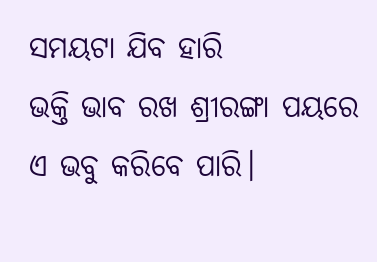ସମୟଟା ଯିବ ହାରି
ଭକ୍ତି ଭାବ ରଖ ଶ୍ରୀରଙ୍ଗା ପୟରେ
ଏ ଭବୁ କରିବେ ପାରି।